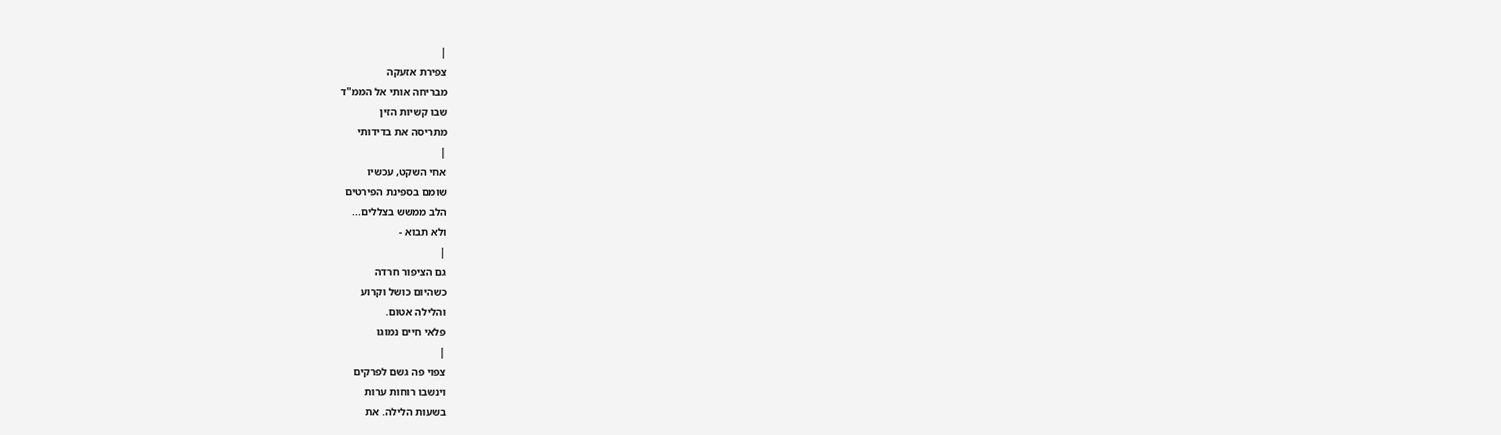|
צפירת אזעקה
מבריחה אותי אל הממ"ד
שבו קשיות הזין
מתריסה את בדידותי
|
אחי השקט, עכשיו
שומם בספינת הפירטים
הלב ממשש בצללים...
ולא תבוא -
|
גם הציפור חרדה
כשהיום כושל וקרוע
והלילה אטום.
פלאי חיים נמוגו
|
צפוי פה גשם לפרקים
וינשבו רוחות ערות
בשעות הלילה. את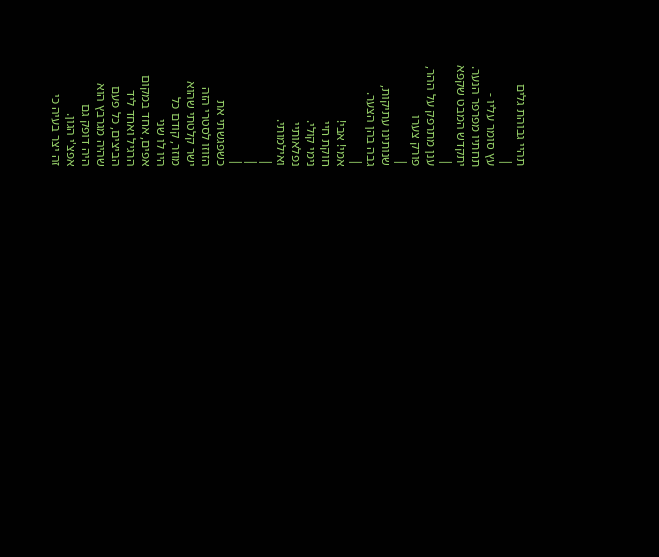תהיי גבוהת גלים
|
עץ סומר עליו -
תחתיו מפרפר הנער.
יתקדש המבט שקפא
|
ענן מתרפק על ההר,
פורק צערו
|
שנותינו עתיקות,
גבה בהן הצער.
|
אמי! אבי!
חוקת חיי
נימי קולי.
נפלאותיי
ואילמותי.
|
|
|
כשפגשתי את
הזוזו לסטרי הזה
ישר קלטתי שהוא
מוזר, קודם כל
היו לו שני
אפים, אחד במקום
הרגיל ואחד ליד
הביצים, כל פעם
שהיה מגרבץ הוא
היה דופק גם
אפצ'י הגון.
זה יצר בעיה כי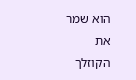הוא שמר את
הקוזלך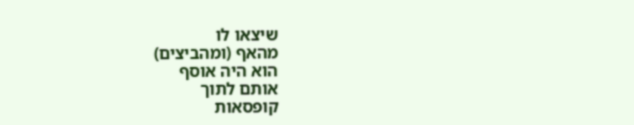שיצאו לו
מהאף (ומהביצים)
הוא היה אוסף
אותם לתוך
קופסאות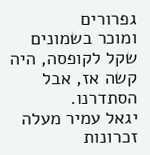גפרורים
ומוכר בשמונים
שקל לקופסה, היה
קשה אז, אבל
הסתדרנו.
יגאל עמיר מעלה
זכרונות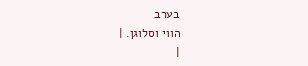בערב
הווי וסלוגן. |
|